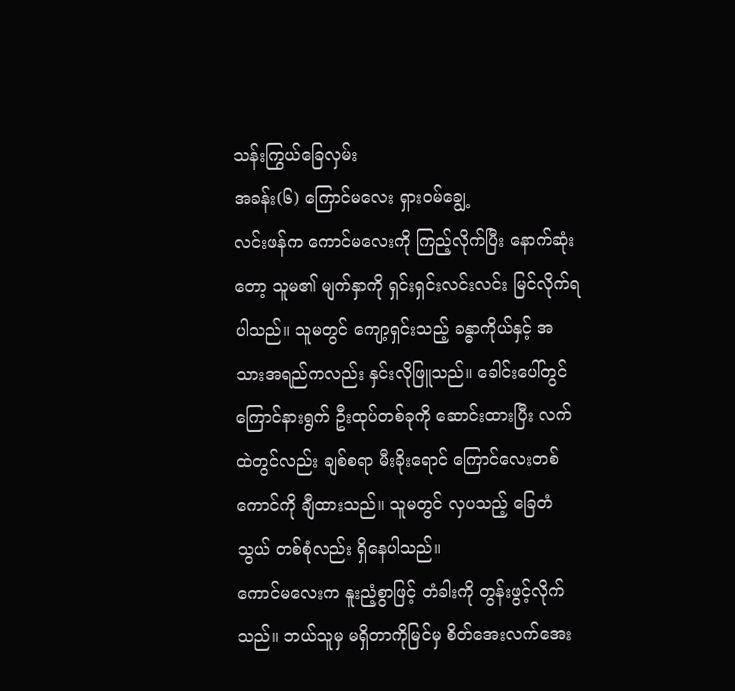သန်းကြွယ်ခြေလှမ်း
အခန်း(၆) ကြောင်မလေး ရှားဝမ်ချွေ့
လင်းဖန်က ကောင်မလေးကို ကြည့်လိုက်ပြီး နောက်ဆုံးတော့ သူမ၏ မျက်နှာကို ရှင်းရှင်းလင်းလင်း မြင်လိုက်ရပါသည်။ သူမတွင် ကျော့ရှင်းသည့် ခန္ဓာကိုယ်နှင့် အသားအရည်ကလည်း နှင်းလိုဖြူသည်။ ခေါင်းပေါ်တွင် ကြောင်နားရွက် ဦးထုပ်တစ်ခုကို ဆောင်းထားပြီး လက်ထဲတွင်လည်း ချစ်စရာ မီးခိုးရောင် ကြောင်လေးတစ်ကောင်ကို ချီထားသည်။ သူမတွင် လှပသည့် ခြေတံသွယ် တစ်စုံလည်း ရှိနေပါသည်။
ကောင်မလေးက နူးညံ့စွာဖြင့် တံခါးကို တွန်းဖွင့်လိုက်သည်။ ဘယ်သူမှ မရှိတာကိုမြင်မှ စိတ်အေးလက်အေး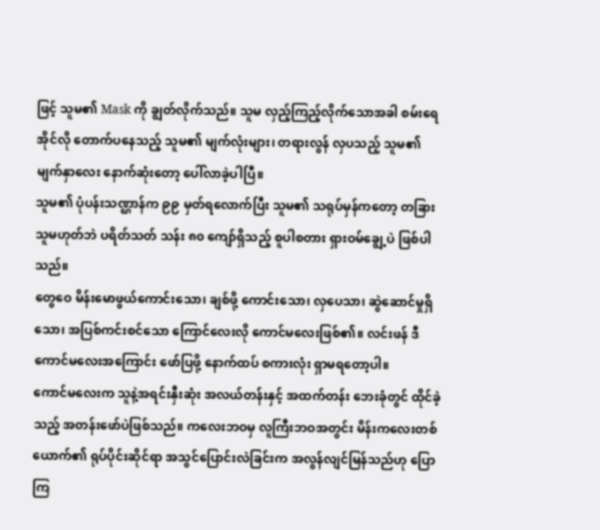ဖြင့် သူမ၏ Mask ကို ချွတ်လိုက်သည်။ သူမ လှည့်ကြည့်လိုက်သောအခါ စမ်းရေအိုင်လို တောက်ပနေသည့် သူမ၏ မျက်လုံးများ၊ တရားလွန် လှပသည့် သူမ၏ မျက်နှာလေး နောက်ဆုံးတော့ ပေါ်လာခဲ့ပါပြီ။
သူမ၏ ပုံပန်းသဏ္ဌာန်က ၉၉ မှတ်ရလောက်ပြီး သူမ၏ သရုပ်မှန်ကတော့ တခြားသူမဟုတ်ဘဲ ပရိတ်သတ် သန်း ၈၀ ကျော်ရှိသည့် စူပါစတား ရှားဝမ်ချွေ့ပဲ ဖြစ်ပါသည်။
တွေဝေ မိန်းမောဖွယ်ကောင်းသော၊ ချစ်ဖို့ ကောင်းသော၊ လှပေသာ၊ ဆွဲဆောင်မှုရှိသော၊ အပြစ်ကင်းစင်သော ကြောင်လေးလို ကောင်မလေးဖြစ်၏။ လင်းဖန် ဒီကောင်မလေးအကြောင်း ဖော်ပြဖို့ နောက်ထပ် စကားလုံး ရှာမရတော့ပါ။
ကောင်မလေးက သူနဲ့အရင်းနှီးဆုံး အလယ်တန်းနှင့် အထက်တန်း ဘေးခုံတွင် ထိုင်ခဲ့သည့် အတန်းဖော်ပဲဖြစ်သည်။ ကလေးဘဝမှ လူကြီးဘဝအတွင်း မိန်းကလေးတစ်ယောက်၏ ရုပ်ပိုင်းဆိုင်ရာ အသွင်ပြောင်းလဲခြင်းက အလွန်လျင်မြန်သည်ဟု ပြောကြ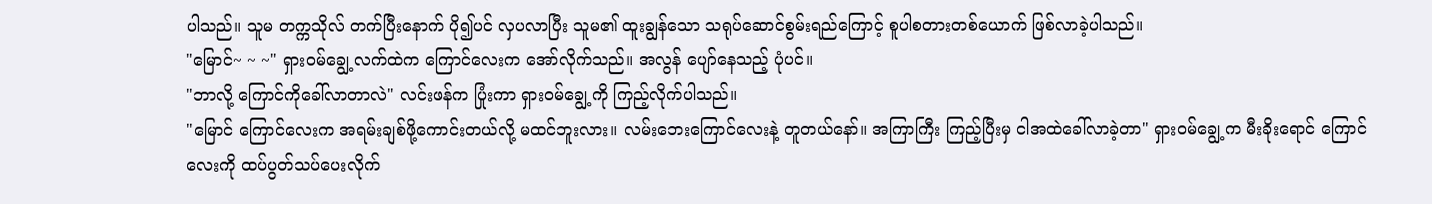ပါသည်။ သူမ တက္ကသိုလ် တက်ပြီးနောက် ပို၍ပင် လှပလာပြီး သူမ၏ ထူးချွန်သော သရုပ်ဆောင်စွမ်းရည်ကြောင့် စူပါစတားတစ်ယောက် ဖြစ်လာခဲ့ပါသည်။
"မြောင်~ ~ ~" ရှားဝမ်ချွေ့လက်ထဲက ကြောင်လေးက အော်လိုက်သည်။ အလွန် ပျော်နေသည့် ပုံပင်။
"ဘာလို့ ကြောင်ကိုခေါ်လာတာလဲ" လင်းဖန်က ပြုံးကာ ရှားဝမ်ချွေ့ကို ကြည့်လိုက်ပါသည်။
"မြောင် ကြောင်လေးက အရမ်းချစ်ဖို့ကောင်းတယ်လို့ မထင်ဘူးလား။ လမ်းဘေးကြောင်လေးနဲ့ တူတယ်နော်။ အကြာကြီး ကြည့်ပြီးမှ ငါအထဲခေါ်လာခဲ့တာ" ရှားဝမ်ချွေ့က မီးခိုးရောင် ကြောင်လေးကို ထပ်ပွတ်သပ်ပေးလိုက်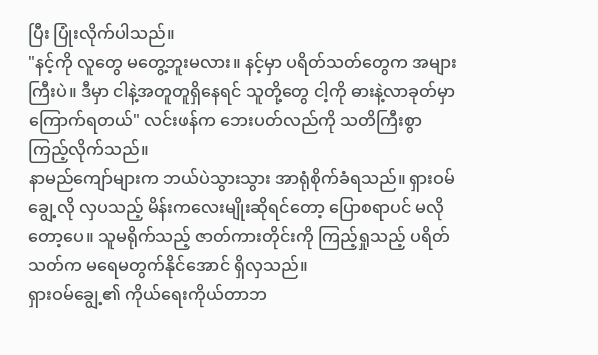ပြီး ပြုံးလိုက်ပါသည်။
"နင့်ကို လူတွေ မတွေ့ဘူးမလား။ နင့်မှာ ပရိတ်သတ်တွေက အများကြီးပဲ။ ဒီမှာ ငါနဲ့အတူတူရှိနေရင် သူတို့တွေ ငါ့ကို ဓားနဲ့လာခုတ်မှာ ကြောက်ရတယ်" လင်းဖန်က ဘေးပတ်လည်ကို သတိကြီးစွာ ကြည့်လိုက်သည်။
နာမည်ကျော်များက ဘယ်ပဲသွားသွား အာရုံစိုက်ခံရသည်။ ရှားဝမ်ချွေ့လို လှပသည့် မိန်းကလေးမျိုးဆိုရင်တော့ ပြောစရာပင် မလိုတော့ပေ။ သူမရိုက်သည့် ဇာတ်ကားတိုင်းကို ကြည့်ရှုသည့် ပရိတ်သတ်က မရေမတွက်နိုင်အောင် ရှိလှသည်။
ရှားဝမ်ချွေ့၏ ကိုယ်ရေးကိုယ်တာဘ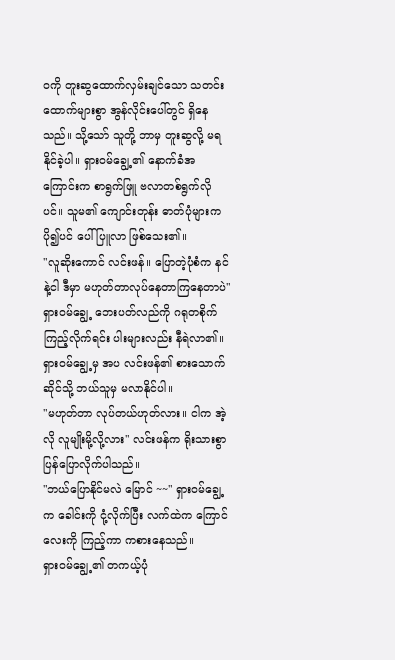ဝကို တူးဆွထောက်လှမ်းချင်သော သတင်းထောက်များစွာ အွန်လိုင်းပေါ်တွင် ရှိနေသည်။ သို့သော် သူတို့ ဘာမှ တူးဆွလို့ မရနိုင်ခဲ့ပါ။ ရှားဝမ်ချွေ့၏ နောက်ခံအကြောင်းက စာရွက်ဖြူ ဗလာတစ်ရွက်လိုပင်။ သူမ၏ ကျောင်းတုန်း ဓာတ်ပုံများက ပို၍ပင် ပေါ်ပြူလာ ဖြစ်သေး၏။
"လူဆိုးကောင် လင်းဖန်။ ပြောတဲ့ပုံစံက နင်နဲ့ငါ ဒီမှာ မဟုတ်တာလုပ်နေတာကြနေတာပဲ" ရှားဝမ်ချွေ့ ဘေးပတ်လည်ကို ဂရုတစိုက် ကြည့်လိုက်ရင်း ပါးများလည်း နီရဲလာ၏။
ရှားဝမ်ချွေ့မှ အပ လင်းဖန်၏ စားသောက်ဆိုင်သို့ ဘယ်သူမှ မလာနိုင်ပါ။
"မဟုတ်တာ လုပ်တယ်ဟုတ်လား။ ငါက အဲ့လို လူမျိုးမို့လို့လား" လင်းဖန်က ရိုးသားစွာ ပြန်ပြောလိုက်ပါသည်။
"ဘယ်ပြောနိုင်မလဲ မြောင် ~~" ရှားဝမ်ချွေ့က ခေါင်းကို ငုံ့လိုက်ပြီး လက်ထဲက ကြောင်လေးကို ကြည့်ကာ ကစားနေသည်။
ရှားဝမ်ချွေ့၏ တကယ့်ပုံ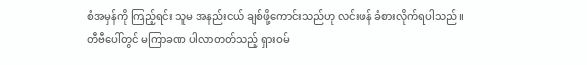စံအမှန်ကို ကြည့်ရင်း သူမ အနည်းငယ် ချစ်ဖို့ကောင်းသည်ဟု လင်းဖန် ခံစားလိုက်ရပါသည်။
တီဗီပေါ်တွင် မကြာခဏ ပါလာတတ်သည့် ရှားဝမ်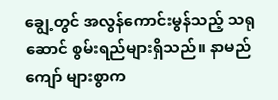ချွေ့တွင် အလွန်ကောင်းမွန်သည့် သရုဆောင် စွမ်းရည်များရှိသည်။ နာမည်ကျော် များစွာက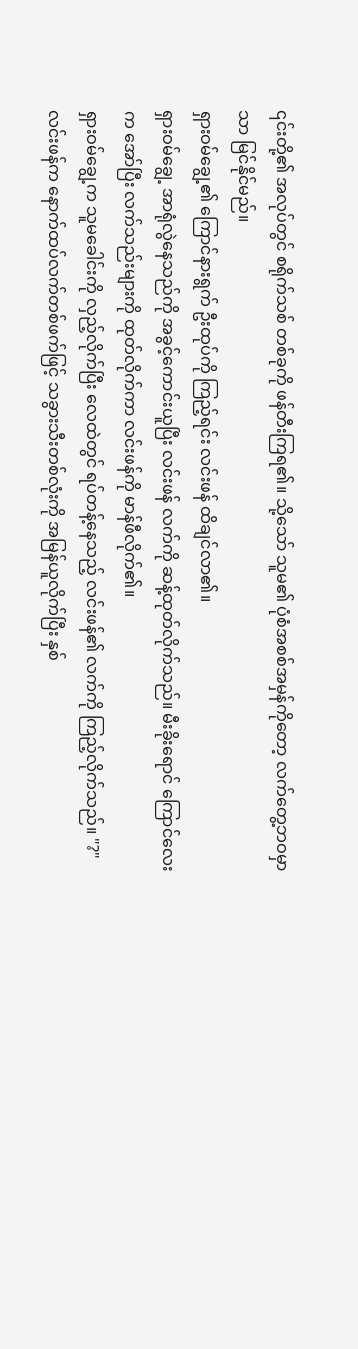၎င်းတို့၏ အလုပ်တွင် စရိုက်သစ် တစ်ခုကို ဖန်တီးကြရ၏။ သို့သော် သူမ၏ ပုံစံအစစ်အမှန်ကိုတော့ လက်တွေ့ဘဝမှာသာ မြင်နိုင်မည်။
ရှားဝမ်ချွေ့၏ ကြောင်နားရွက် ဦးထုပ်ကို ကြည့်ရင်း လင်းဖန် ထိချင်လာ၏။
ရှားဝမ်ချွေ့ အာရုံလွဲနေသည်ကို အခွင့်ကောင်းယူပြီး လင်းဖန် လက်ကို ဆန့်ထုတ်လိုက်သည်။ မီးခိုးရောင် ကြောင်လေးက အော်ပြီး လက်သည်းများကို ထုတ်လိုက်ကာ လင်းဖန်ကို မာန်ဖီလိုက်၏။
ရှားဝမ်ချွေ့က သူမခေါင်းကို လှည့်လိုက်ပြီး လေထဲတွင် ရပ်တန့်နေသည့် လင်းဖန်၏ လက်ကို ကြည့်လိုက်သည်။ "?"
လင်းဖန်က နောက်ထပ်လက်တစ်ဖက်ဖြင့် သခွားသီးတစ်လုံးကို အမြန်ယူလိုက်ပြီး နှစ်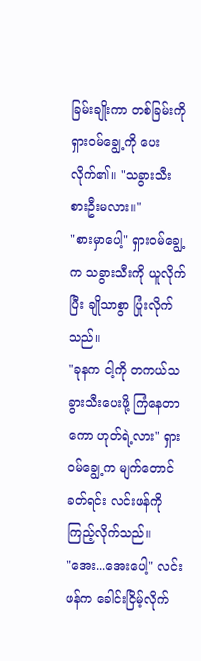ခြမ်းချိုးကာ တစ်ခြမ်းကို ရှားဝမ်ချွေ့ကို ပေးလိုက်၏။ "သခွားသီး စားဦးမလား။"
"စားမှာပေါ့" ရှားဝမ်ချွေ့က သခွားသီးကို ယူလိုက်ပြီး ချိုသာစွာ ပြုံးလိုက်သည်။
"ခုနက ငါ့ကို တကယ်သခွားသီးပေးဖို့ ကြံနေတာကော ဟုတ်ရဲ့လား" ရှားဝမ်ချွေ့က မျက်တောင်ခတ်ရင်း လင်းဖန်ကို ကြည့်လိုက်သည်။
"အေး...အေးပေါ့" လင်းဖန်က ခေါင်းငြိမ့်လိုက်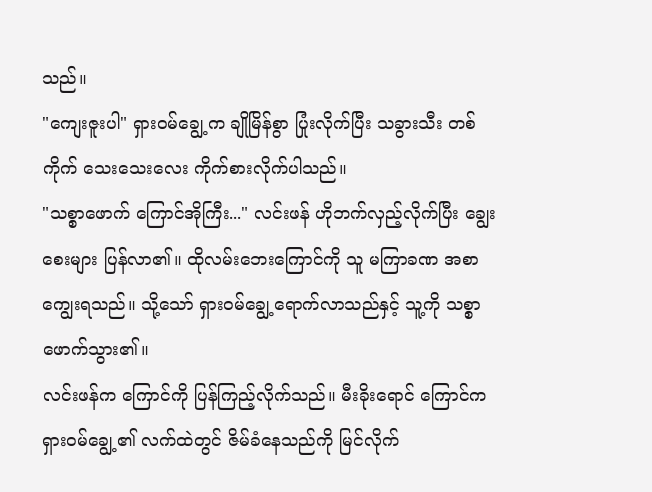သည်။
"ကျေးဇူးပါ" ရှားဝမ်ချွေ့က ချိုမြိန်စွာ ပြုံးလိုက်ပြီး သခွားသီး တစ်ကိုက် သေးသေးလေး ကိုက်စားလိုက်ပါသည်။
"သစ္စာဖောက် ကြောင်အိုကြီး..." လင်းဖန် ဟိုဘက်လှည့်လိုက်ပြီး ချွေးစေးများ ပြန်လာ၏။ ထိုလမ်းဘေးကြောင်ကို သူ မကြာခဏ အစာကျွေးရသည်။ သို့သော် ရှားဝမ်ချွေ့ရောက်လာသည်နှင့် သူ့ကို သစ္စာဖောက်သွား၏။
လင်းဖန်က ကြောင်ကို ပြန်ကြည့်လိုက်သည်။ မီးခိုးရောင် ကြောင်က ရှားဝမ်ချွေ့၏ လက်ထဲတွင် ဇိမ်ခံနေသည်ကို မြင်လိုက်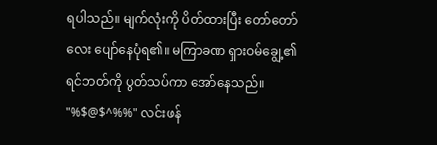ရပါသည်။ မျက်လုံးကို ပိတ်ထားပြီး တော်တော်လေး ပျော်နေပုံရ၏။ မကြာခဏ ရှားဝမ်ချွေ့၏ ရင်ဘတ်ကို ပွတ်သပ်ကာ အော်နေသည်။
"%$@$^%%" လင်းဖန်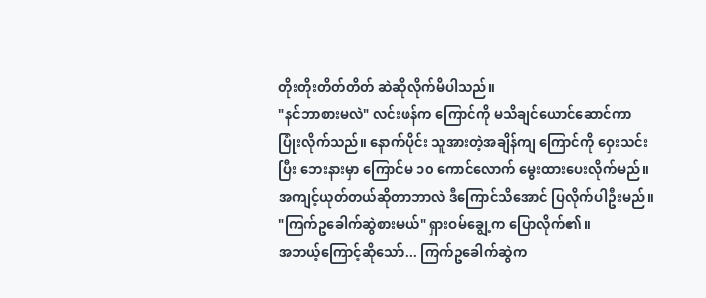တိုးတိုးတိတ်တိတ် ဆဲဆိုလိုက်မိပါသည်။
"နင်ဘာစားမလဲ" လင်းဖန်က ကြောင်ကို မသိချင်ယောင်ဆောင်ကာ ပြုံးလိုက်သည်။ နောက်ပိုင်း သူအားတဲ့အချိန်ကျ ကြောင်ကို ဝှေးသင်းပြီး ဘေးနားမှာ ကြောင်မ ၁၀ ကောင်လောက် မွေးထားပေးလိုက်မည်။ အကျင့်ယုတ်တယ်ဆိုတာဘာလဲ ဒီကြောင်သိအောင် ပြလိုက်ပါဦးမည်။
"ကြက်ဥခေါက်ဆွဲစားမယ်" ရှားဝမ်ချွေ့က ပြောလိုက်၏။
အဘယ့်ကြောင့်ဆိုသော်... ကြက်ဥခေါက်ဆွဲက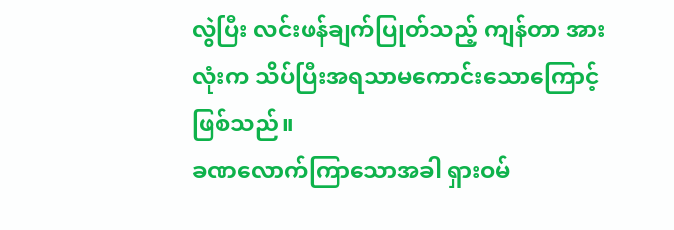လွဲပြီး လင်းဖန်ချက်ပြုတ်သည့် ကျန်တာ အားလုံးက သိပ်ပြီးအရသာမကောင်းသောကြောင့်ဖြစ်သည်။
ခဏလောက်ကြာသောအခါ ရှားဝမ်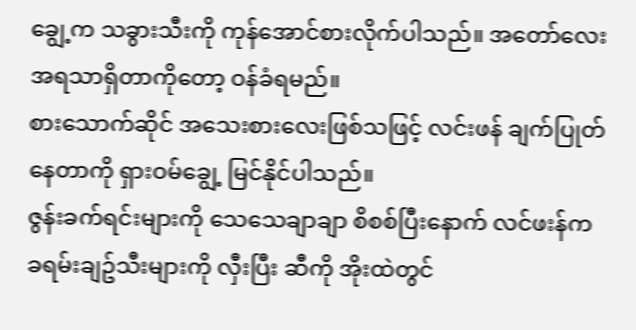ချွေ့က သခွားသီးကို ကုန်အောင်စားလိုက်ပါသည်။ အတော်လေး အရသာရှိတာကိုတော့ ဝန်ခံရမည်။
စားသောက်ဆိုင် အသေးစားလေးဖြစ်သဖြင့် လင်းဖန် ချက်ပြုတ်နေတာကို ရှားဝမ်ချွေ့ မြင်နိုင်ပါသည်။
ဇွန်းခက်ရင်းများကို သေသေချာချာ စိစစ်ပြီးနောက် လင်ဖးန်က ခရမ်းချဥ်သီးများကို လှီးပြီး ဆီကို အိုးထဲတွင်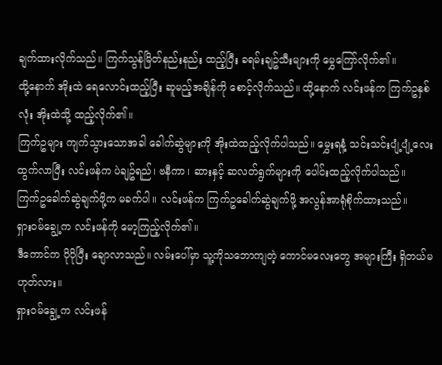ချက်ထားလိုက်သည်။ ကြက်သွန်မြိတ်နည်းနည်း ထည့်ပြီး ခရမ်းချဥ်သီးများကို မွှေကြော်လိုက်၏။
ထို့နောက် အိုးထဲ ရေလောင်းထည့်ပြီး ဆူမည့်အချိန်ကို စောင့်လိုက်သည်။ ထို့နောက် လင်းဖန်က ကြက်ဥနှစ်လုံး အိုးထဲသို့ ထည့်လိုက်၏။
ကြက်ဥများ ကျက်သွားသောအခါ ခေါက်ဆွဲများကို အိုးထဲထည့်လိုက်ပါသည်။ မွှေးရနံ့ သင်းသင်းပျံ့ပျံ့လေး ထွက်လာပြီး လင်းဖန်က ပဲချဥ်ရည်၊ ဗနီကာ၊ ဆားနှင့် ဆလတ်ရွက်များကို ပေါင်းထည့်လိုက်ပါသည်။
ကြက်ဥခေါက်ဆွဲချက်ဖို့က မခက်ပါ။ လင်းဖန်က ကြက်ဥခေါက်ဆွဲချက်ဖို့ အလွန်အာရုံစိုက်ထားသည်။
ရှားဝမ်ချွေ့က လင်းဖန်ကို မော့ကြည့်လိုက်၏။
ဒီကောင်က ပိုပိုပြီး ချောလာသည်။ လမ်းပေါ်မှာ သူ့ကိုသဘောကျတဲ့ ကောင်မလေးတွေ အများကြီး ရှိတယ်မဟုတ်လား။
ရှားဝမ်ချွေ့က လင်းဖန်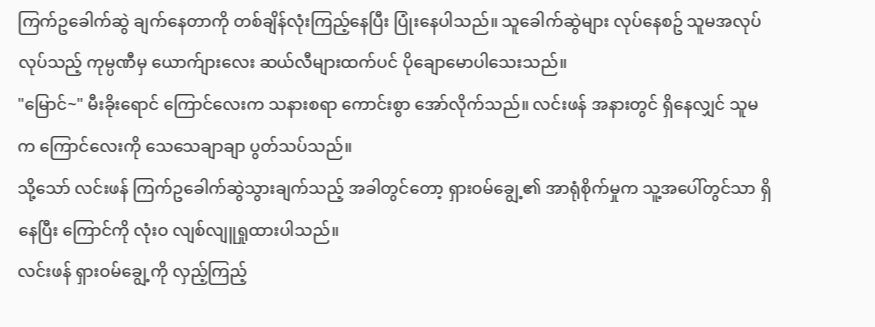ကြက်ဥခေါက်ဆွဲ ချက်နေတာကို တစ်ချိန်လုံးကြည့်နေပြီး ပြုံးနေပါသည်။ သူခေါက်ဆွဲများ လုပ်နေစဥ် သူမအလုပ်လုပ်သည့် ကုမ္ပဏီမှ ယောက်ျားလေး ဆယ်လီများထက်ပင် ပိုချောမောပါသေးသည်။
"မြောင်~" မီးခိုးရောင် ကြောင်လေးက သနားစရာ ကောင်းစွာ အော်လိုက်သည်။ လင်းဖန် အနားတွင် ရှိနေလျှင် သူမက ကြောင်လေးကို သေသေချာချာ ပွတ်သပ်သည်။
သို့သော် လင်းဖန် ကြက်ဥခေါက်ဆွဲသွားချက်သည့် အခါတွင်တော့ ရှားဝမ်ချွေ့၏ အာရုံစိုက်မှုက သူ့အပေါ်တွင်သာ ရှိနေပြီး ကြောင်ကို လုံးဝ လျစ်လျူရှုထားပါသည်။
လင်းဖန် ရှားဝမ်ချွေ့ကို လှည့်ကြည့်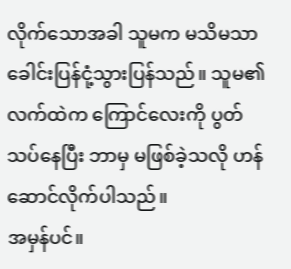လိုက်သောအခါ သူမက မသိမသာ ခေါင်းပြန်ငုံ့သွားပြန်သည်။ သူမ၏ လက်ထဲက ကြောင်လေးကို ပွတ်သပ်နေပြီး ဘာမှ မဖြစ်ခဲ့သလို ဟန်ဆောင်လိုက်ပါသည်။
အမှန်ပင်။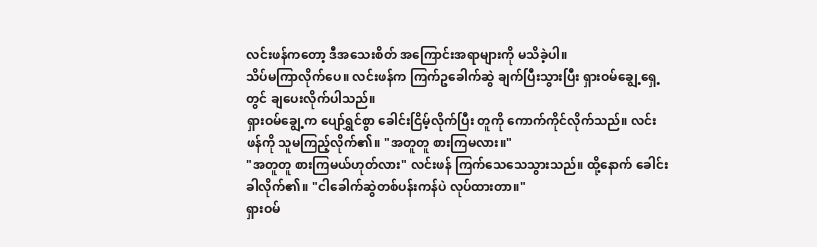လင်းဖန်ကတော့ ဒီအသေးစိတ် အကြောင်းအရာများကို မသိခဲ့ပါ။
သိပ်မကြာလိုက်ပေ။ လင်းဖန်က ကြက်ဥခေါက်ဆွဲ ချက်ပြီးသွားပြီး ရှားဝမ်ချွေ့ရှေ့တွင် ချပေးလိုက်ပါသည်။
ရှားဝမ်ချွေ့က ပျော်ရွှင်စွာ ခေါင်းငြိမ့်လိုက်ပြီး တူကို ကောက်ကိုင်လိုက်သည်။ လင်းဖန်ကို သူမကြည့်လိုက်၏။ "အတူတူ စားကြမလား။"
"အတူတူ စားကြမယ်ဟုတ်လား" လင်းဖန် ကြက်သေသေသွားသည်။ ထို့နောက် ခေါင်းခါလိုက်၏။ "ငါခေါက်ဆွဲတစ်ပန်းကန်ပဲ လုပ်ထားတာ။"
ရှားဝမ်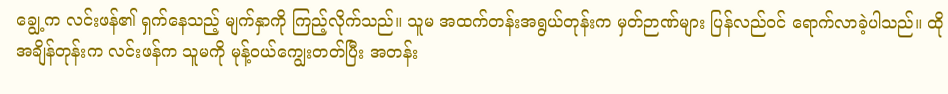ချွေ့က လင်းဖန်၏ ရှက်နေသည့် မျက်နှာကို ကြည့်လိုက်သည်။ သူမ အထက်တန်းအရွယ်တုန်းက မှတ်ဉာဏ်များ ပြန်လည်ဝင် ရောက်လာခဲ့ပါသည်။ ထိုအချိန်တုန်းက လင်းဖန်က သူမကို မုန့်ဝယ်ကျွေးတတ်ပြီး အတန်း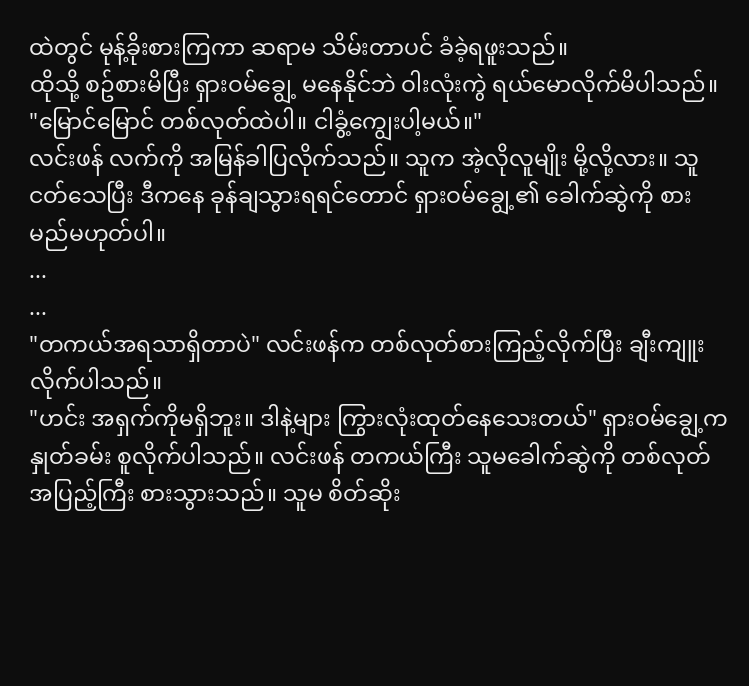ထဲတွင် မုန့်ခိုးစားကြကာ ဆရာမ သိမ်းတာပင် ခံခဲ့ရဖူးသည်။
ထိုသို့ စဥ်စားမိပြီး ရှားဝမ်ချွေ့ မနေနိုင်ဘဲ ဝါးလုံးကွဲ ရယ်မောလိုက်မိပါသည်။ "မြောင်မြောင် တစ်လုတ်ထဲပါ။ ငါခွံ့ကျွေးပါ့မယ်။"
လင်းဖန် လက်ကို အမြန်ခါပြလိုက်သည်။ သူက အဲ့လိုလူမျိုး မို့လို့လား။ သူငတ်သေပြီး ဒီကနေ ခုန်ချသွားရရင်တောင် ရှားဝမ်ချွေ့၏ ခေါက်ဆွဲကို စားမည်မဟုတ်ပါ။
...
...
"တကယ်အရသာရှိတာပဲ" လင်းဖန်က တစ်လုတ်စားကြည့်လိုက်ပြီး ချီးကျူးလိုက်ပါသည်။
"ဟင်း အရှက်ကိုမရှိဘူး။ ဒါနဲ့များ ကြွားလုံးထုတ်နေသေးတယ်" ရှားဝမ်ချွေ့က နှုတ်ခမ်း စူလိုက်ပါသည်။ လင်းဖန် တကယ်ကြီး သူမခေါက်ဆွဲကို တစ်လုတ်အပြည့်ကြီး စားသွားသည်။ သူမ စိတ်ဆိုး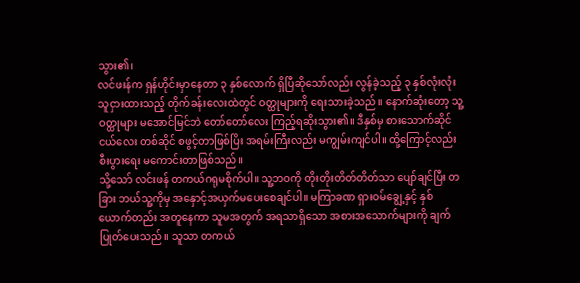သွား၏၊
လင်ဖးန်က ရှန်ဟိုင်းမှာနေတာ ၃ နှစ်လောက် ရှိပြီဆိုသော်လည်း လွန်ခဲ့သည့် ၃ နှစ်လုံးလုံး သူငှားထားသည့် တိုက်ခန်းလေးထဲတွင် ဝတ္ထုများကို ရေးသားခဲ့သည်။ နောက်ဆုံးတော့ သူ့ဝတ္ထုများ မအောင်မြင်ဘဲ တော်တော်လေး ကြည့်ရဆိုးသွား၏။ ဒီနှစ်မှ စားသောက်ဆိုင်ငယ်လေး တစ်ဆိုင် စဖွင့်တာဖြစ်ပြိး အရမ်းကြီးလည်း မကျွမ်းကျင်ပါ။ ထို့ကြောင့်လည်း စီးပွားရေး မကောင်းတာဖြစ်သည်။
သို့သော် လင်းဖန် တကယ်ဂရုမစိုက်ပါ။ သူ့ဘဝကို တိုးတိုးတိတ်တိတ်သာ ပျော်ချင်ပြီး တခြား ဘယ်သူ့ကိုမှ အနှောင့်အယှက်မပေးစေချင်ပါ။ မကြာခဏ ရှားဝမ်ချွေ့နှင့် နှစ်ယောက်တည်း အတူနေကာ သူမအတွက် အရသာရှိသော အစားအသောက်များကို ချက်ပြုတ်ပေးသည်။ သူသာ တကယ်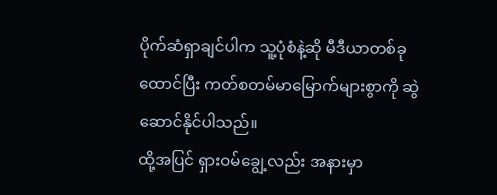ပိုက်ဆံရှာချင်ပါက သူ့ပုံစံနဲ့ဆို မီဒီယာတစ်ခု ထောင်ပြီး ကတ်စတမ်မာမြောက်များစွာကို ဆွဲဆောင်နိုင်ပါသည်။
ထို့အပြင် ရှားဝမ်ချွေ့လည်း အနားမှာ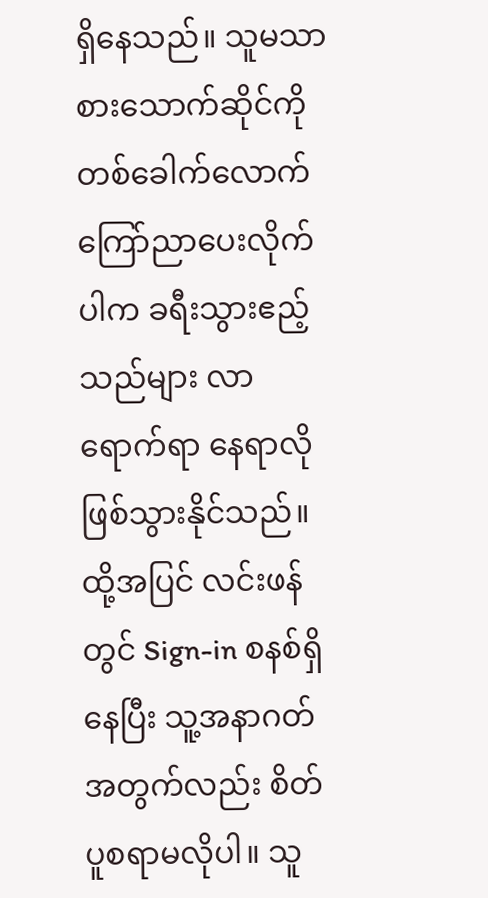ရှိနေသည်။ သူမသာ စားသောက်ဆိုင်ကို တစ်ခေါက်လောက် ကြော်ညာပေးလိုက်ပါက ခရီးသွားဧည့်သည်များ လာရောက်ရာ နေရာလို ဖြစ်သွားနိုင်သည်။
ထို့အပြင် လင်းဖန်တွင် Sign-in စနစ်ရှိနေပြီး သူ့အနာဂတ်အတွက်လည်း စိတ်ပူစရာမလိုပါ။ သူ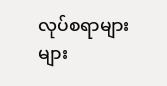လုပ်စရာများများ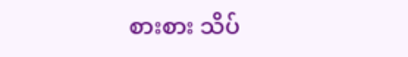စားစား သိပ်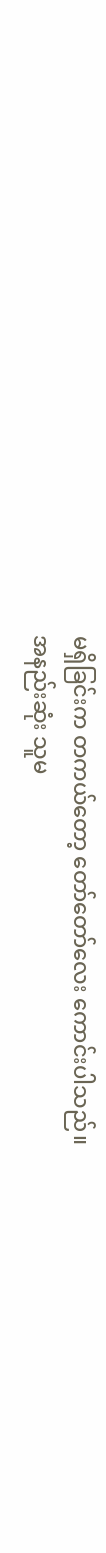မရှိခြင်းက တကယ်တော့ တော်တော်လေး ကောင်းပါသည်။
အနည်းဆုံး သူမ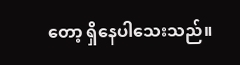တော့ ရှိနေပါသေးသည်။